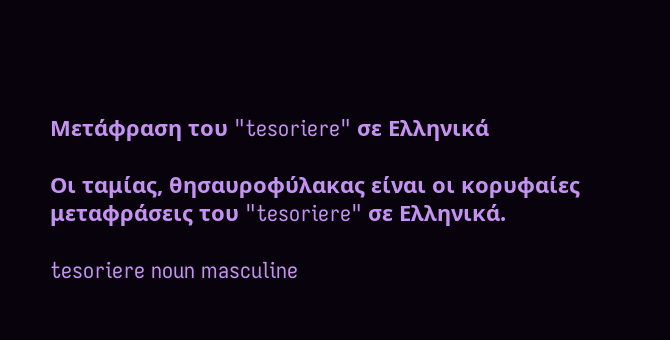Μετάφραση του "tesoriere" σε Ελληνικά

Οι ταμίας, θησαυροφύλακας είναι οι κορυφαίες μεταφράσεις του "tesoriere" σε Ελληνικά.

tesoriere noun masculine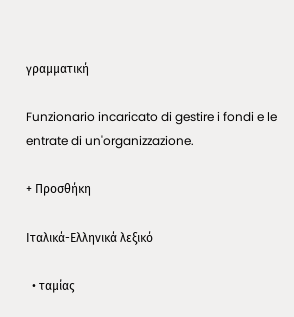γραμματική

Funzionario incaricato di gestire i fondi e le entrate di un'organizzazione.

+ Προσθήκη

Ιταλικά-Ελληνικά λεξικό

  • ταμίας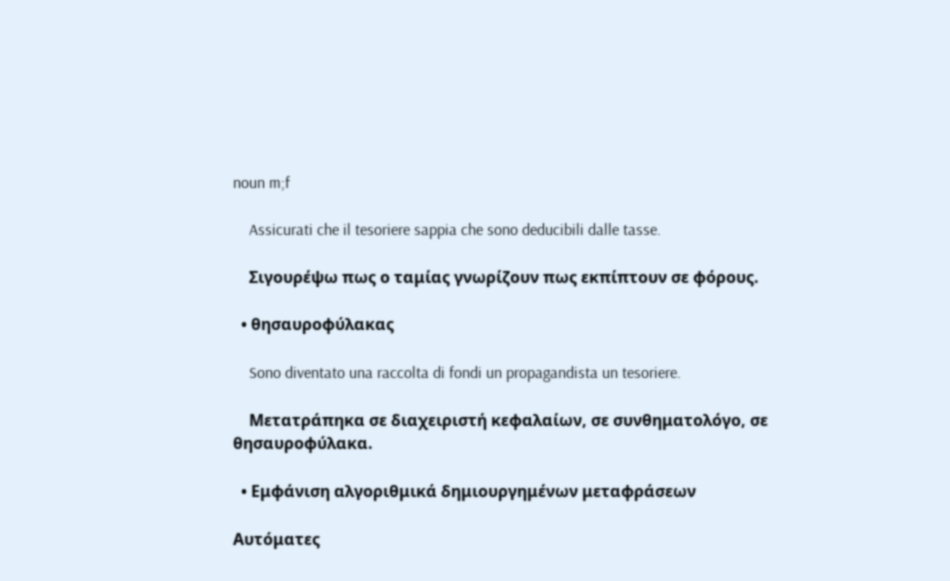noun m;f

    Assicurati che il tesoriere sappia che sono deducibili dalle tasse.

    Σιγουρέψω πως ο ταμίας γνωρίζουν πως εκπίπτουν σε φόρους.

  • θησαυροφύλακας

    Sono diventato una raccolta di fondi un propagandista un tesoriere.

    Μετατράπηκα σε διαχειριστή κεφαλαίων, σε συνθηματολόγο, σε θησαυροφύλακα.

  • Εμφάνιση αλγοριθμικά δημιουργημένων μεταφράσεων

Αυτόματες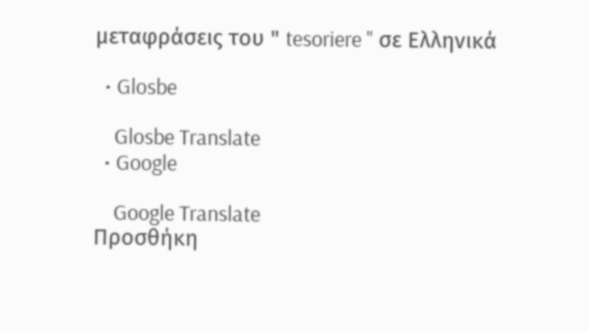μεταφράσεις του " tesoriere " σε Ελληνικά

  • Glosbe

    Glosbe Translate
  • Google

    Google Translate
Προσθήκη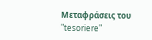Μεταφράσεις του "tesoriere"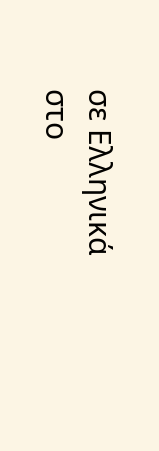σε Ελληνικά στο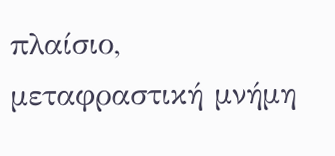πλαίσιο, μεταφραστική μνήμη